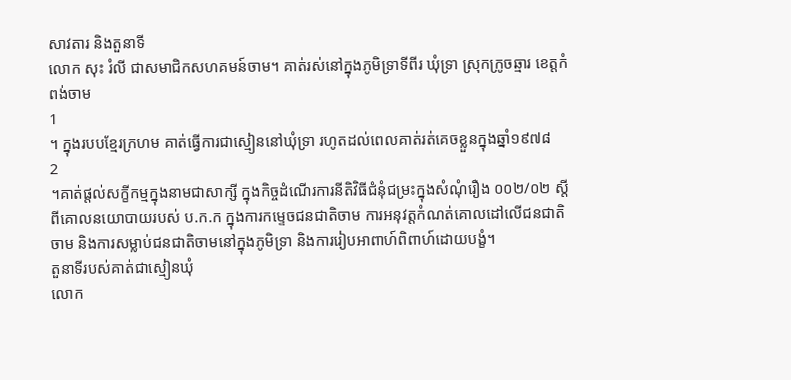សាវតារ និងតួនាទី
លោក សុះ រំលី ជាសមាជិកសហគមន៍ចាម។ គាត់រស់នៅក្នុងភូមិទ្រាទីពីរ ឃុំទ្រា ស្រុកក្រូចឆ្មារ ខេត្តកំពង់ចាម
1
។ ក្នុងរបបខ្មែរក្រហម គាត់ធ្វើការជាស្មៀននៅឃុំទ្រា រហូតដល់ពេលគាត់រត់គេចខ្លួនក្នុងឆ្នាំ១៩៧៨
2
។គាត់ផ្តល់សក្ខីកម្មក្នុងនាមជាសាក្សី ក្នុងកិច្ចដំណើរការនីតិវិធីជំនុំជម្រះក្នុងសំណុំរឿង ០០២/០២ ស្តីពីគោលនយោបាយរបស់ ប.ក.ក ក្នុងការកម្ទេចជនជាតិចាម ការអនុវត្តកំណត់គោលដៅលើជនជាតិចាម និងការសម្លាប់ជនជាតិចាមនៅក្នុងភូមិទ្រា និងការរៀបអាពាហ៍ពិពាហ៍ដោយបង្ខំ។
តួនាទីរបស់គាត់ជាស្មៀនឃុំ
លោក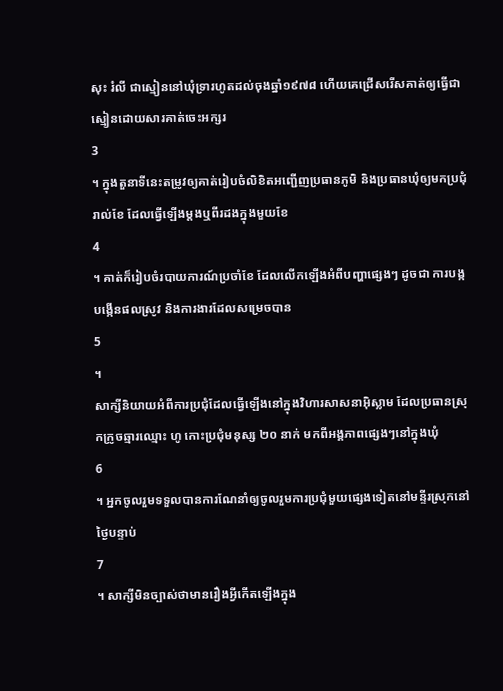សុះ រំលី ជាស្មៀននៅឃុំទ្រារហូតដល់ចុងឆ្នាំ១៩៧៨ ហើយគេជ្រើសរើសគាត់ឲ្យធ្វើជាស្មៀនដោយសារគាត់ចេះអក្សរ
3
។ ក្នុងតួនាទីនេះតម្រូវឲ្យគាត់រៀបចំលិខិតអញ្ជើញប្រធានភូមិ និងប្រធានឃុំឲ្យមកប្រជុំរាល់ខែ ដែលធ្វើឡើងម្តងឬពីរដងក្នុងមួយខែ
4
។ គាត់ក៏រៀបចំរបាយការណ៍ប្រចាំខែ ដែលលើកឡើងអំពីបញ្ហាផ្សេងៗ ដូចជា ការបង្កបង្កើនផលស្រូវ និងការងារដែលសម្រេចបាន
5
។
សាក្សីនិយាយអំពីការប្រជុំដែលធ្វើឡើងនៅក្នុងវិហារសាសនាអ៊ិស្លាម ដែលប្រធានស្រុកក្រូចឆ្មារឈ្មោះ ហូ កោះប្រជុំមនុស្ស ២០ នាក់ មកពីអង្គភាពផ្សេងៗនៅក្នុងឃុំ
6
។ អ្នកចូលរួមទទួលបានការណែនាំឲ្យចូលរួមការប្រជុំមួយផ្សេងទៀតនៅមន្ទីរស្រុកនៅថ្ងៃបន្ទាប់
7
។ សាក្សីមិនច្បាស់ថាមានរឿងអ្វីកើតឡើងក្នុង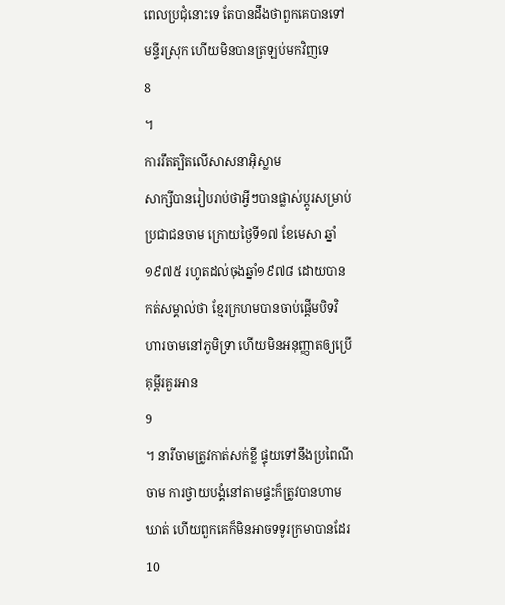ពេលប្រជុំនោះទេ តែបានដឹងថាពួកគេបានទៅមន្ទីរស្រុក ហើយមិនបានត្រឡប់មកវិញទេ
8
។
ការរឹតត្បិតលើសាសនាអ៊ិស្លាម
សាក្សីបានរៀបរាប់ថាអ្វីៗបានផ្លាស់ប្តូរសម្រាប់ប្រជាជនចាម ក្រោយថ្ងៃទី១៧ ខែមេសា ឆ្នាំ១៩៧៥ រហូតដល់ចុងឆ្នាំ១៩៧៨ ដោយបានកត់សម្គាល់ថា ខ្មែរក្រហមបានចាប់ផ្តើមបិទវិហារចាមនៅភូមិទ្រា ហើយមិនអនុញ្ញាតឲ្យប្រើគុម្ពីរគួរអាន
9
។ នារីចាមត្រូវកាត់សក់ខ្លី ផ្ទុយទៅនឹងប្រពៃណីចាម ការថ្វាយបង្គំនៅតាមផ្ទះក៏ត្រូវបានហាមឃាត់ ហើយពួកគេក៏មិនអាចទទូរក្រមាបានដែរ
10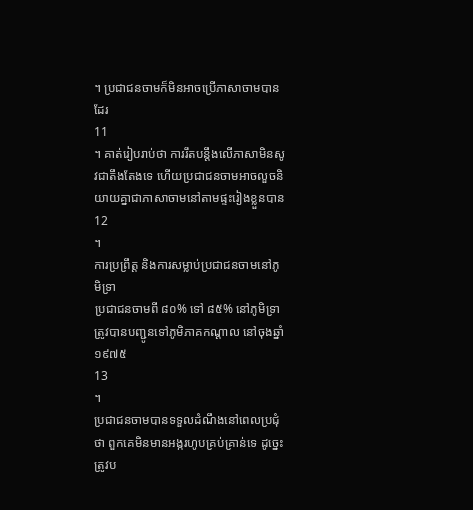។ ប្រជាជនចាមក៏មិនអាចប្រើភាសាចាមបានដែរ
11
។ គាត់រៀបរាប់ថា ការរឹតបន្តឹងលើភាសាមិនសូវជាតឹងតែងទេ ហើយប្រជាជនចាមអាចលួចនិយាយគ្នាជាភាសាចាមនៅតាមផ្ទះរៀងខ្លួនបាន
12
។
ការប្រព្រឹត្ត និងការសម្លាប់ប្រជាជនចាមនៅភូមិទ្រា
ប្រជាជនចាមពី ៨០% ទៅ ៨៥% នៅភូមិទ្រាត្រូវបានបញ្ជូនទៅភូមិភាគកណ្តាល នៅចុងឆ្នាំ១៩៧៥
13
។
ប្រជាជនចាមបានទទួលដំណឹងនៅពេលប្រជុំថា ពួកគេមិនមានអង្ករហូបគ្រប់គ្រាន់ទេ ដូច្នេះត្រូវប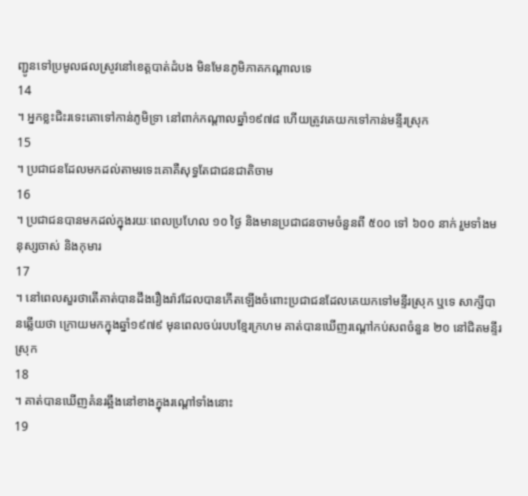ញ្ជូនទៅប្រមូលផលស្រូវនៅខេត្តបាត់ដំបង មិនមែនភូមិភាគកណ្តាលទេ
14
។ អ្នកខ្លះជិះរទេះគោទៅកាន់ភូមិទ្រា នៅពាក់កណ្តាលឆ្នាំ១៩៧៨ ហើយត្រូវគេយកទៅកាន់មន្ទីរស្រុក
15
។ ប្រជាជនដែលមកដល់តាមរទេះគោគឺសុទ្ធតែជាជនជាតិចាម
16
។ ប្រជាជនបានមកដល់ក្នុងរយៈពេលប្រហែល ១០ ថ្ងៃ និងមានប្រជាជនចាមចំនួនពី ៥០០ ទៅ ៦០០ នាក់ រួមទាំងមនុស្សចាស់ និងកុមារ
17
។ នៅពេលសួរថាតើគាត់បានដឹងរឿងរ៉ាវដែលបានកើតឡើងចំពោះប្រជាជនដែលគេយកទៅមន្ទីរស្រុក ឬទេ សាក្សីបានឆ្លើយថា ក្រោយមកក្នុងឆ្នាំ១៩៧៩ មុនពេលចប់របបខ្មែរក្រហម គាត់បានឃើញរណ្តៅកប់សពចំនួន ២០ នៅជិតមន្ទីរស្រុក
18
។ គាត់បានឃើញគំនរឆ្អឹងនៅខាងក្នុងរណ្តៅទាំងនោះ
19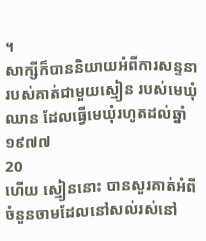។
សាក្សីក៏បាននិយាយអំពីការសន្ទនារបស់គាត់ជាមួយស្មៀន របស់មេឃុំឈាន ដែលធ្វើមេឃុំរហូតដល់ឆ្នាំ១៩៧៧
20
ហើយ ស្មៀននោះ បានសួរគាត់អំពីចំនួនចាមដែលនៅសល់រស់នៅ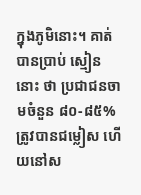ក្នុងភូមិនោះ។ គាត់បានប្រាប់ ស្មៀននោះ ថា ប្រជាជនចាមចំនួន ៨០-៨៥% ត្រូវបានជម្លៀស ហើយនៅស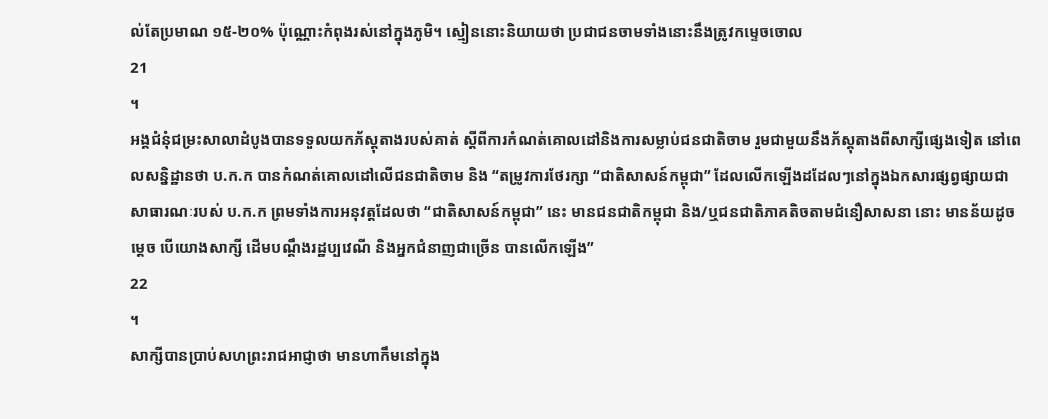ល់តែប្រមាណ ១៥-២០% ប៉ុណ្ណោះកំពុងរស់នៅក្នុងភូមិ។ ស្មៀននោះនិយាយថា ប្រជាជនចាមទាំងនោះនឹងត្រូវកម្ទេចចោល
21
។
អង្គជំនុំជម្រះសាលាដំបូងបានទទួលយកភ័ស្តុតាងរបស់គាត់ ស្តីពីការកំណត់គោលដៅនិងការសម្លាប់ជនជាតិចាម រួមជាមួយនឹងភ័ស្តុតាងពីសាក្សីផ្សេងទៀត នៅពេលសន្និដ្ឋានថា ប.ក.ក បានកំណត់គោលដៅលើជនជាតិចាម និង “តម្រូវការថែរក្សា “ជាតិសាសន៍កម្ពុជា” ដែលលើកឡើងដដែលៗនៅក្នុងឯកសារផ្សព្វផ្សាយជាសាធារណៈរបស់ ប.ក.ក ព្រមទាំងការអនុវត្តដែលថា “ជាតិសាសន៍កម្ពុជា” នេះ មានជនជាតិកម្ពុជា និង/ឬជនជាតិភាគតិចតាមជំនឿសាសនា នោះ មានន័យដូចមេ្តច បើយោងសាក្សី ដើមបណ្តឹងរដ្ឋប្បវេណី និងអ្នកជំនាញជាច្រើន បានលើកឡើង”
22
។
សាក្សីបានប្រាប់សហព្រះរាជអាជ្ញាថា មានហាកឹមនៅក្នុង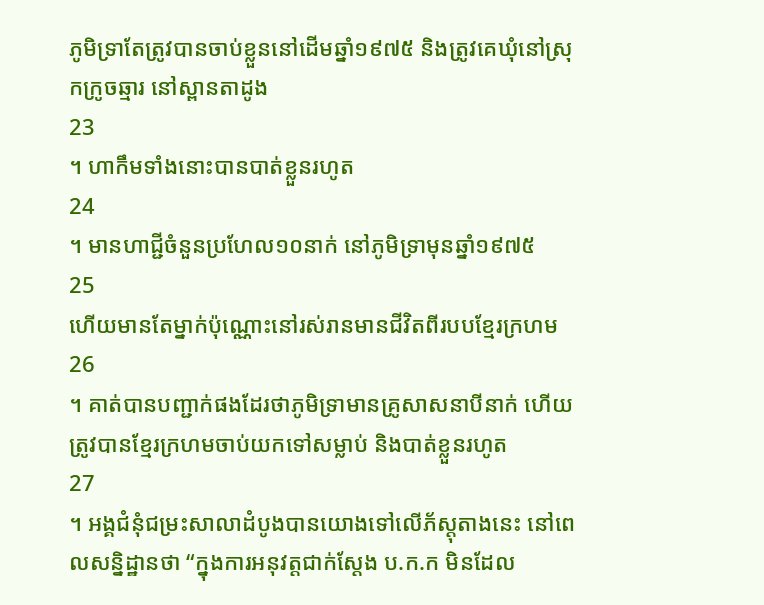ភូមិទ្រាតែត្រូវបានចាប់ខ្លួននៅដើមឆ្នាំ១៩៧៥ និងត្រូវគេឃុំនៅស្រុកក្រូចឆ្មារ នៅស្ពានតាដូង
23
។ ហាកឹមទាំងនោះបានបាត់ខ្លួនរហូត
24
។ មានហាជី្ជចំនួនប្រហែល១០នាក់ នៅភូមិទ្រាមុនឆ្នាំ១៩៧៥
25
ហើយមានតែម្នាក់ប៉ុណ្ណោះនៅរស់រានមានជីវិតពីរបបខ្មែរក្រហម
26
។ គាត់បានបញ្ជាក់ផងដែរថាភូមិទ្រាមានគ្រូសាសនាបីនាក់ ហើយត្រូវបានខ្មែរក្រហមចាប់យកទៅសម្លាប់ និងបាត់ខ្លួនរហូត
27
។ អង្គជំនុំជម្រះសាលាដំបូងបានយោងទៅលើភ័ស្តុតាងនេះ នៅពេលសន្និដ្ឋានថា “ក្នុងការអនុវត្តជាក់ស្តែង ប.ក.ក មិនដែល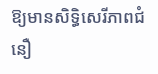ឱ្យមានសិទ្ធិសេរីភាពជំនឿ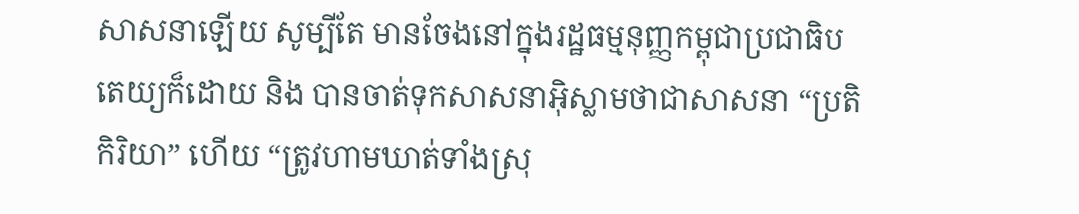សាសនាឡើយ សូម្បីតែ មានចែងនៅក្នុងរដ្ឋធម្មនុញ្ញកម្ពុជាប្រជាធិបតេយ្យក៏ដោយ និង បានចាត់ទុកសាសនាអ៊ិស្លាមថាជាសាសនា “ប្រតិកិរិយា” ហើយ “ត្រូវហាមឃាត់ទាំងស្រុ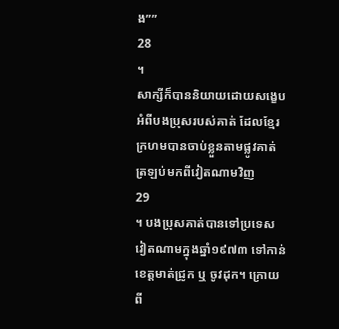ង””
28
។
សាក្សីក៏បាននិយាយដោយសង្ខេបអំពីបងប្រុសរបស់គាត់ ដែលខ្មែរក្រហមបានចាប់ខ្លួនតាមផ្លូវគាត់ត្រឡប់មកពីវៀតណាមវិញ
29
។ បងប្រុសគាត់បានទៅប្រទេសវៀតណាមក្នុងឆ្នាំ១៩៧៣ ទៅកាន់ខេត្តមាត់ជ្រូក ឬ ចូវដុក។ ក្រោយពី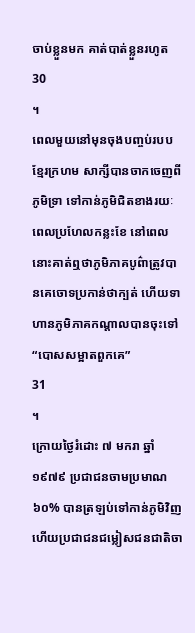ចាប់ខ្លួនមក គាត់បាត់ខ្លួនរហូត
30
។
ពេលមួយនៅមុនចុងបញ្ចប់របបខ្មែរក្រហម សាក្សីបានចាកចេញពីភូមិទ្រា ទៅកាន់ភូមិជិតខាងរយៈពេលប្រហែលកន្លះខែ នៅពេលនោះគាត់ឮថាភូមិភាគបូព៌ាត្រូវបានគេចោទប្រកាន់ថាក្បត់ ហើយទាហានភូមិភាគកណ្តាលបានចុះទៅ “បោសសម្អាតពួកគេ”
31
។
ក្រោយថ្ងៃរំដោះ ៧ មករា ឆ្នាំ១៩៧៩ ប្រជាជនចាមប្រមាណ ៦០% បានត្រឡប់ទៅកាន់ភូមិវិញ ហើយប្រជាជនជម្លៀសជនជាតិចា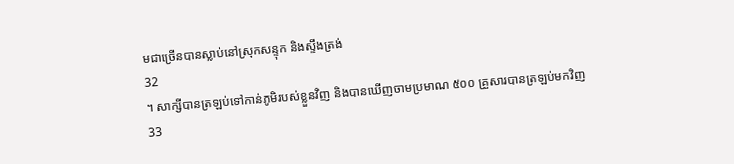មជាច្រើនបានស្លាប់នៅស្រុកសន្ទុក និងស្ទឹងត្រង់
32
។ សាក្សីបានត្រឡប់ទៅកាន់ភូមិរបស់ខ្លួនវិញ និងបានឃើញចាមប្រមាណ ៥០០ គ្រួសារបានត្រឡប់មកវិញ
33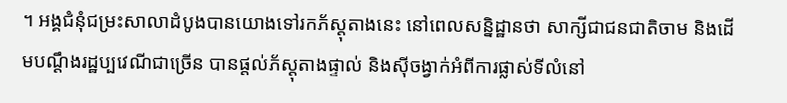។ អង្គជំនុំជម្រះសាលាដំបូងបានយោងទៅរកភ័ស្តុតាងនេះ នៅពេលសន្និដ្ឋានថា សាក្សីជាជនជាតិចាម និងដើមបណ្តឹងរដ្ឋប្បវេណីជាច្រើន បានផ្តល់ភ័ស្តុតាងផ្ទាល់ និងស៊ីចង្វាក់អំពីការផ្លាស់ទីលំនៅ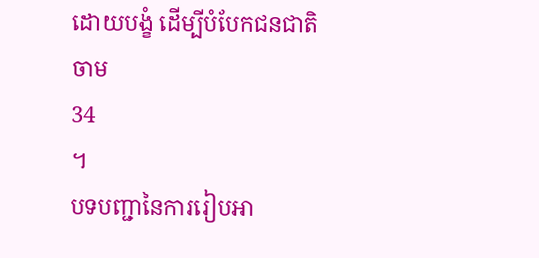ដោយបង្ខំ ដើម្បីបំបែកជនជាតិចាម
34
។
បទបញ្ជានៃការរៀបអា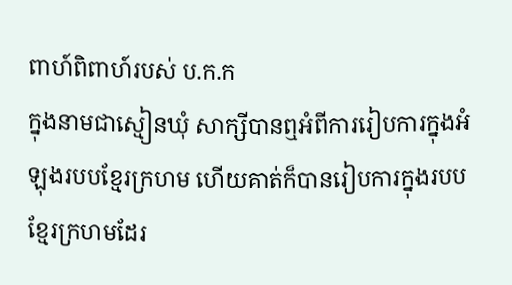ពាហ៍ពិពាហ៍របស់ ប.ក.ក
ក្នុងនាមជាស្មៀនឃុំ សាក្សីបានឮអំពីការរៀបការក្នុងអំឡុងរបបខ្មែរក្រហម ហើយគាត់ក៏បានរៀបការក្នុងរបបខ្មែរក្រហមដែរ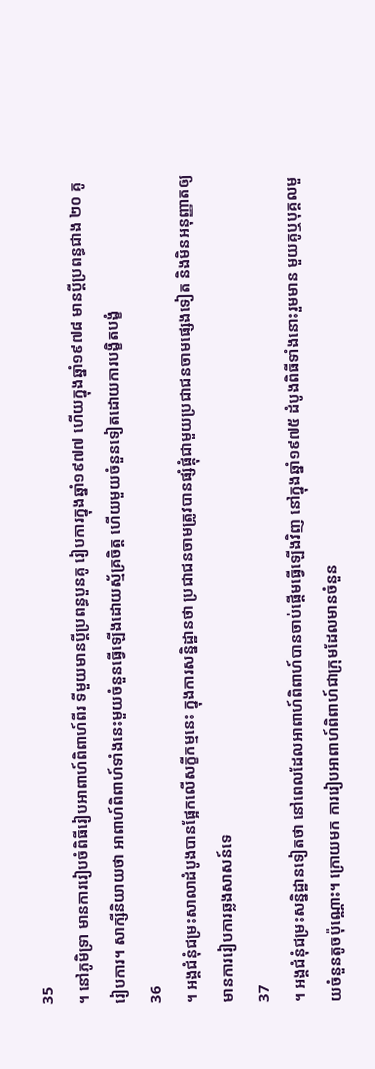35
។ នៅភូមិទ្រា មានការរៀបចំពិធីរៀបអាពាហ៍ពិពាហ៍ពីរ ទីមួយមានប្តីប្រពន្ធបួនគូ រៀបការក្នុងឆ្នាំ១៩៧៧ ហើយក្នុងឆ្នាំ១៩៧៨ មានប្តីប្រពន្ធជាង ២០ គូ រៀបការ។ សាក្សីនិយាយថា អាពាហ៍ពិពាហ៍ទាំងនេះមួយចំនួនធ្វើឡើងដោយស្ម័គ្រចិត្ត ហើយមួយចំនួនទៀតដោយការបង្ខិតបង្ខំ
36
។ អង្គជំនុំជម្រះសាលាដំបូងបានផ្អែកលើសក្ខីកម្មនេះ ក្នុងការសន្និដ្ឋានថា ប្រជាជនចាមត្រូវបានផ្សំផ្គុំជាមួយប្រជាជនចាមផ្សេងទៀត និងមិនអនុញ្ញាតឲ្យមានការរៀបការឆ្លងសាសន៍ទេ
37
។ អង្គជំនុំជម្រះសន្និដ្ឋានទៀតថា នៅពេលដែលអាពាហ៍ពិពាហ៍បានចាប់ផ្តើមធ្វើឡើងវិញ នៅក្នុងឆ្នាំ១៩៧៥ ដំបូងពិធីទាំងនោះរួមមាន មួយគូឬបុគ្គលមួយចំនួនតូចប៉ុណ្ណោះ។ ក្រោយមក ការរៀបអាពាហ៍ពិពាហ៍ជាក្រុមដែលមានចំនួន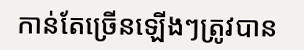កាន់តែច្រើនឡើងៗត្រូវបាន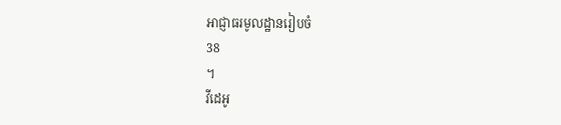អាជ្ញាធរមូលដ្ឋានរៀបចំ
38
។
វីដេអូ